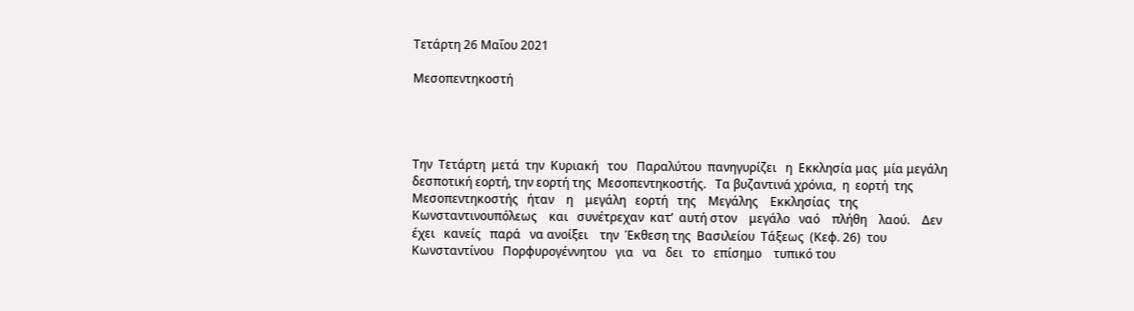Τετάρτη 26 Μαΐου 2021

Μεσοπεντηκοστή




Την  Τετάρτη  μετά  την  Κυριακή   του   Παραλύτου  πανηγυρίζει   η  Εκκλησία μας  μία μεγάλη  δεσποτική εορτή, την εορτή της  Μεσοπεντηκοστής.   Τα βυζαντινά χρόνια,  η  εορτή  της  Μεσοπεντηκοστής   ήταν    η    μεγάλη   εορτή   της    Μεγάλης    Εκκλησίας   της    Κωνσταντινουπόλεως    και   συνέτρεχαν  κατ’  αυτή στον    μεγάλο   ναό    πλήθη    λαού.    Δεν   έχει   κανείς   παρά   να ανοίξει    την  Έκθεση της  Βασιλείου  Τάξεως  (Κεφ. 26)  του  Κωνσταντίνου   Πορφυρογέννητου   για   να   δει   το   επίσημο    τυπικό του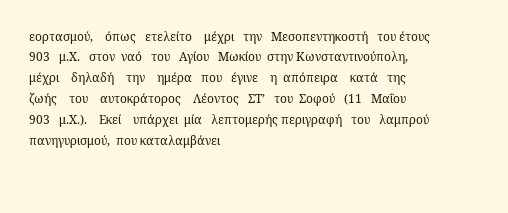εορτασμού,    όπως   ετελείτο    μέχρι   την   Μεσοπεντηκοστή   του έτους  903   μ.Χ.   στον  ναό   του   Αγίου   Μωκίου  στην Κωνσταντινούπολη,    μέχρι    δηλαδή    την    ημέρα   που   έγινε    η  απόπειρα    κατά   της    ζωής    του    αυτοκράτορος    Λέοντος   ΣΤ’   του  Σοφού   (11   Μαΐου   903   μ.Χ.).    Εκεί    υπάρχει  μία   λεπτομερής περιγραφή   του   λαμπρού    πανηγυρισμού,  που καταλαμβάνει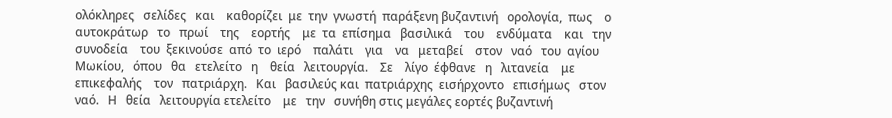ολόκληρες   σελίδες   και    καθορίζει  με  την  γνωστή  παράξενη βυζαντινή   ορολογία,  πως    ο    αυτοκράτωρ   το   πρωί    της    εορτής    με  τα  επίσημα   βασιλικά    του    ενδύματα    και   την   συνοδεία    του  ξεκινούσε  από  το  ιερό    παλάτι    για    να   μεταβεί    στον   ναό   του  αγίου   Μωκίου,   όπου   θα   ετελείτο   η    θεία   λειτουργία.    Σε    λίγο  έφθανε   η   λιτανεία    με    επικεφαλής    τον   πατριάρχη.   Και   βασιλεύς και  πατριάρχης  εισήρχοντο   επισήμως   στον   ναό.   Η   θεία   λειτουργία ετελείτο    με   την   συνήθη στις μεγάλες εορτές βυζαντινή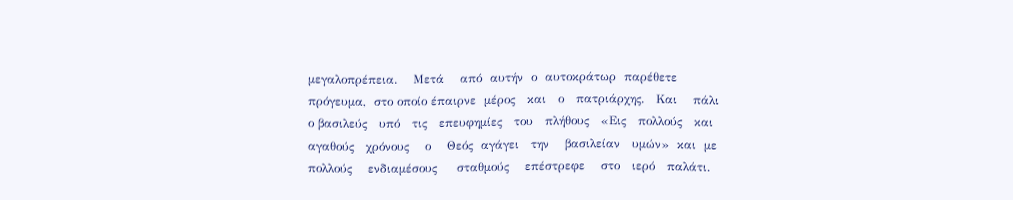μεγαλοπρέπεια.    Μετά    από  αυτήν  ο  αυτοκράτωρ  παρέθετε  πρόγευμα,  στο οποίο έπαιρνε  μέρος   και   ο   πατριάρχης.   Και    πάλι   ο βασιλεύς   υπό   τις   επευφημίες   του   πλήθους   «Εις   πολλούς   και  αγαθούς   χρόνους    ο    Θεός  αγάγει   την    βασιλείαν   υμών»  και  με  πολλούς    ενδιαμέσους     σταθμούς    επέστρεφε    στο   ιερό   παλάτι.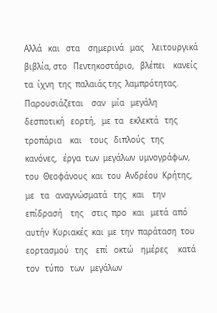Αλλά   και   στα    σημερινά   μας    λειτουργικά βιβλία, στο   Πεντηκοστάριο,   βλέπει    κανείς  τα  ίχνη  της  παλαιάς της  λαμπρότητας.   Παρουσιάζεται    σαν   μία   μεγάλη   δεσποτική   εορτή,   με  τα   εκλεκτά   της   τροπάρια    και    τους   διπλούς   της    κανόνες,   έργα  των  μεγάλων  υμνογράφων,  του  Θεοφάνους  και  του  Ανδρέου  Κρήτης,    με   τα   αναγνώσματά   της   και    την    επίδρασή    της    στις  προ   και   μετά  από  αυτήν  Κυριακές  και  με  την  παράταση  του  εορτασμού   της    επί   οκτώ    ημέρες     κατά    τον   τύπο   των   μεγάλων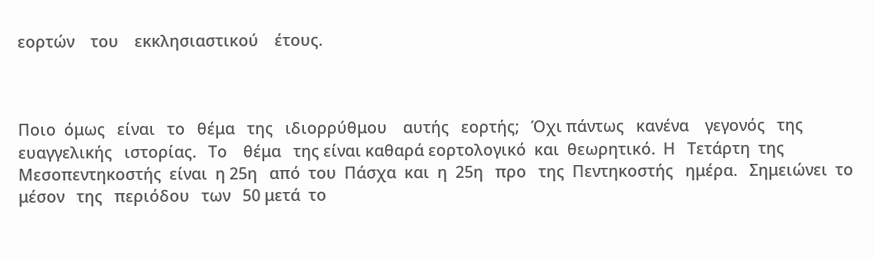εορτών    του    εκκλησιαστικού    έτους.



Ποιο  όμως   είναι   το   θέμα   της   ιδιορρύθμου    αυτής   εορτής;   Όχι πάντως   κανένα    γεγονός   της   ευαγγελικής   ιστορίας.   Το    θέμα   της είναι καθαρά εορτολογικό  και  θεωρητικό.  Η   Τετάρτη  της  Μεσοπεντηκοστής  είναι  η 25η   από  του  Πάσχα  και  η  25η   προ   της  Πεντηκοστής   ημέρα.   Σημειώνει  το   μέσον   της   περιόδου   των   50 μετά  το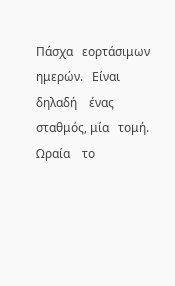Πάσχα   εορτάσιμων   ημερών.   Είναι   δηλαδή    ένας    σταθμός, μία   τομή.    Ωραία    το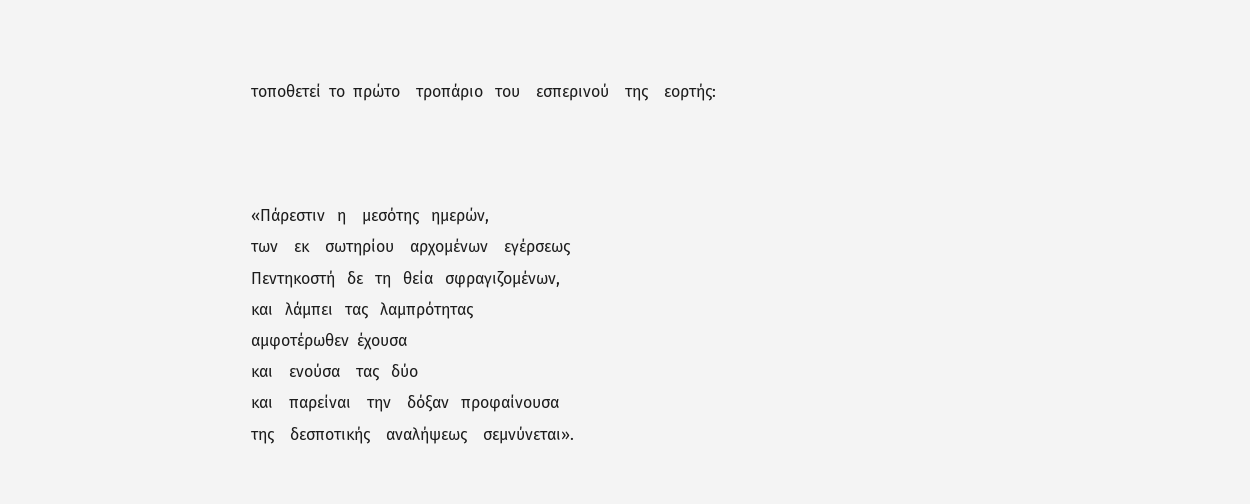τοποθετεί  το  πρώτο    τροπάριο   του    εσπερινού    της    εορτής:



«Πάρεστιν   η    μεσότης   ημερών,
των    εκ    σωτηρίου    αρχομένων    εγέρσεως
Πεντηκοστή   δε   τη   θεία   σφραγιζομένων,
και   λάμπει   τας   λαμπρότητας
αμφοτέρωθεν  έχουσα
και    ενούσα    τας   δύο
και    παρείναι    την    δόξαν   προφαίνουσα
της    δεσποτικής    αναλήψεως    σεμνύνεται».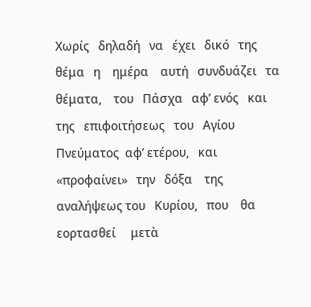Χωρίς   δηλαδή   να   έχει   δικό   της   θέμα   η    ημέρα    αυτή   συνδυάζει   τα θέματα,    του   Πάσχα   αφ’ ενός   και   της   επιφοιτήσεως   του   Αγίου Πνεύματος  αφ’ ετέρου,   και   «προφαίνει»   την   δόξα    της   αναλήψεως του   Κυρίου,   που    θα    εορτασθεί     μετὰ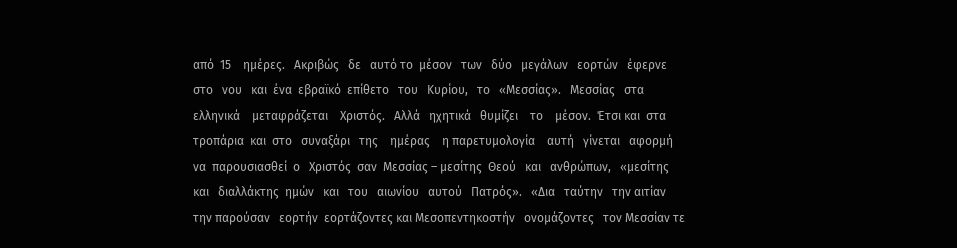από  15    ημέρες.   Ακριβώς   δε   αυτό το  μέσον   των   δύο   μεγάλων   εορτών   έφερνε   στο   νου   και  ένα  εβραϊκό  επίθετο   του   Κυρίου,   το   «Μεσσίας».   Μεσσίας   στα    ελληνικά    μεταφράζεται    Χριστός.   Αλλά   ηχητικά   θυμίζει    το    μέσον.  Έτσι και  στα    τροπάρια  και  στο   συναξάρι   της    ημέρας    η παρετυμολογία    αυτή   γίνεται   αφορμή  να  παρουσιασθεί  ο   Χριστός  σαν  Μεσσίας – μεσίτης  Θεού   και   ανθρώπων,   «μεσίτης   και   διαλλάκτης  ημών   και   του   αιωνίου   αυτού   Πατρός».   «Δια   ταύτην   την αιτίαν    την παρούσαν   εορτήν  εορτάζοντες και Μεσοπεντηκοστήν   ονομάζοντες   τον Μεσσίαν τε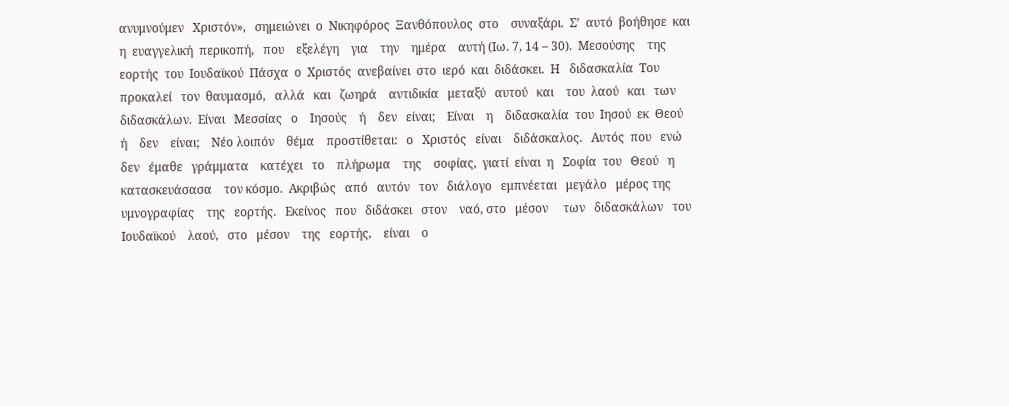ανυμνούμεν   Χριστόν»,   σημειώνει  ο  Νικηφόρος  Ξανθόπουλος  στο    συναξάρι.  Σ’  αυτό  βοήθησε  και   η  ευαγγελική  περικοπή,   που    εξελέγη    για    την    ημέρα    αυτή (Ιω. 7, 14 – 30).  Μεσούσης    της   εορτής  του  Ιουδαϊκού  Πάσχα  ο  Χριστός  ανεβαίνει  στο  ιερό  και  διδάσκει.  Η   διδασκαλία  Του   προκαλεί   τον  θαυμασμό,   αλλά   και   ζωηρά    αντιδικία   μεταξύ   αυτού   και    του  λαού   και   των    διδασκάλων.  Είναι   Μεσσίας   ο    Ιησούς    ή    δεν   είναι;    Είναι    η    διδασκαλία  του  Ιησού  εκ  Θεού   ή    δεν    είναι;    Νέο λοιπόν    θέμα    προστίθεται:   ο   Χριστός   είναι    διδάσκαλος.   Αυτός  που   ενώ    δεν   έμαθε   γράμματα    κατέχει   το    πλήρωμα    της    σοφίας,  γιατί  είναι  η   Σοφία  του   Θεού   η    κατασκευάσασα    τον κόσμο.  Ακριβώς   από   αυτόν   τον   διάλογο   εμπνέεται   μεγάλο   μέρος της    υμνογραφίας    της   εορτής.   Εκείνος   που   διδάσκει   στον    ναό, στο   μέσον     των   διδασκάλων   του    Ιουδαϊκού    λαού,   στο   μέσον    της   εορτής,    είναι    ο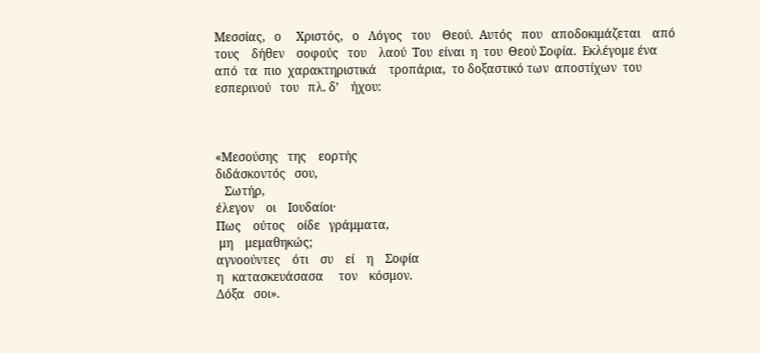Μεσσίας,   ο     Χριστός,   ο   Λόγος   του    Θεού.  Αυτός   που   αποδοκιμάζεται    από    τους    δήθεν    σοφούς   του    λαού  Του  είναι  η  του  Θεού Σοφία.  Εκλέγομε ένα από  τα  πιο  χαρακτηριστικά    τροπάρια,  το δοξαστικό των  αποστίχων  του  εσπερινού   του   πλ. δ’    ήχου:



«Μεσούσης   της    εορτής
διδάσκοντός   σου,
   Σωτήρ,
έλεγον    οι    Ιουδαίοι·
Πως    ούτος    οίδε   γράμματα,
 μη    μεμαθηκώς;
αγνοούντες    ότι    συ    εί    η    Σοφία
η   κατασκευάσασα     τον    κόσμον.
Δόξα   σοι».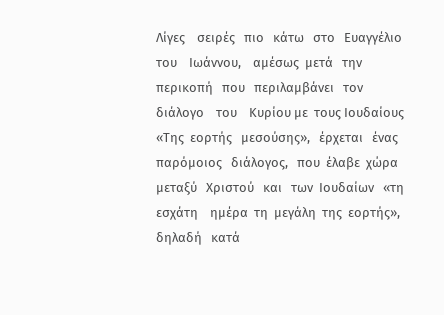Λίγες    σειρές   πιο   κάτω   στο   Ευαγγέλιο    του    Ιωάννου,    αμέσως  μετά   την   περικοπή   που   περιλαμβάνει   τον    διάλογο    του    Κυρίου με  τους Ιουδαίους  «Της  εορτής   μεσούσης»,   έρχεται   ένας  παρόμοιος   διάλογος,   που  έλαβε  χώρα  μεταξύ   Χριστού   και   των  Ιουδαίων   «τη εσχάτη    ημέρα  τη  μεγάλη  της  εορτής»,  δηλαδή   κατά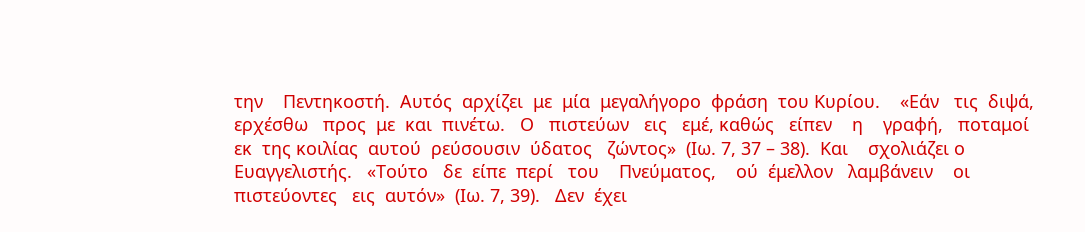την    Πεντηκοστή.  Αυτός  αρχίζει  με  μία  μεγαλήγορο  φράση  του Κυρίου.    «Εάν   τις  διψά,  ερχέσθω   προς  με  και  πινέτω.   Ο   πιστεύων   εις   εμέ, καθώς   είπεν    η    γραφή,   ποταμοί  εκ  της κοιλίας  αυτού  ρεύσουσιν  ύδατος   ζώντος»  (Ιω. 7, 37 – 38).  Και    σχολιάζει ο  Ευαγγελιστής.   «Τούτο   δε  είπε  περί   του    Πνεύματος,    ού  έμελλον   λαμβάνειν    οι    πιστεύοντες   εις  αυτόν»  (Ιω. 7, 39).   Δεν  έχει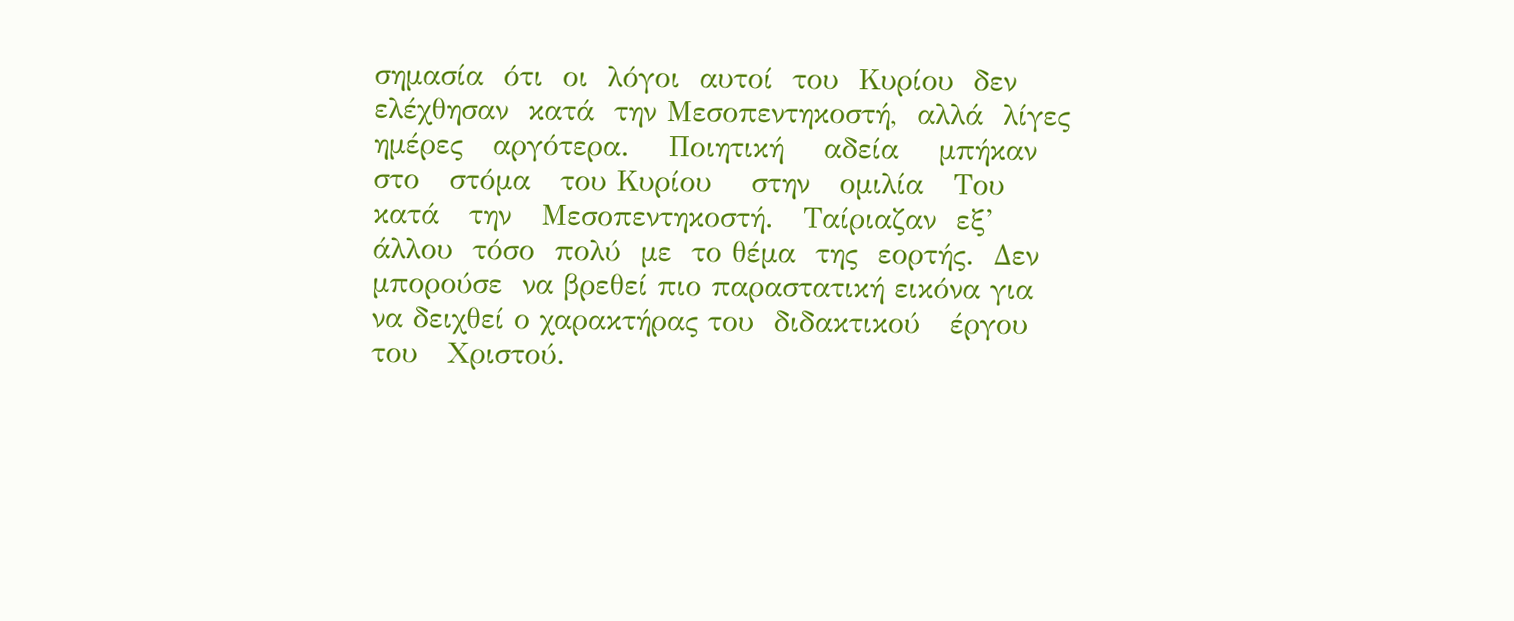σημασία  ότι  οι  λόγοι  αυτοί  του  Κυρίου  δεν  ελέχθησαν  κατά  την Μεσοπεντηκοστή,  αλλά  λίγες  ημέρες   αργότερα.    Ποιητική    αδεία    μπήκαν   στο   στόμα   του Κυρίου    στην   ομιλία   Του   κατά   την   Μεσοπεντηκοστή.   Ταίριαζαν  εξ’   άλλου  τόσο  πολύ  με  το θέμα  της  εορτής.  Δεν  μπορούσε  να βρεθεί πιο παραστατική εικόνα για να δειχθεί ο χαρακτήρας του  διδακτικού   έργου   του   Χριστού.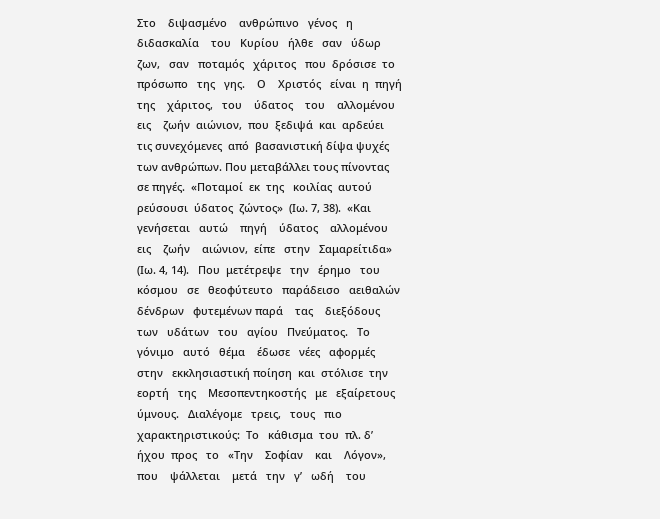Στο    διψασμένο    ανθρώπινο   γένος   η   διδασκαλία    του   Κυρίου   ήλθε   σαν   ύδωρ   ζων,   σαν   ποταμός   χάριτος   που  δρόσισε  το  πρόσωπο   της   γης.    Ο    Χριστός   είναι  η  πηγή   της    χάριτος,   του    ύδατος    του    αλλομένου    εις    ζωήν  αιώνιον,  που  ξεδιψά  και  αρδεύει  τις συνεχόμενες  από  βασανιστική δίψα ψυχές των ανθρώπων. Που μεταβάλλει τους πίνοντας σε πηγές.  «Ποταμοί  εκ  της   κοιλίας  αυτού  ρεύσουσι  ύδατος  ζώντος»  (Ιω. 7, 38).  «Και   γενήσεται   αυτώ    πηγή    ύδατος    αλλομένου    εις    ζωήν    αιώνιον,  είπε   στην   Σαμαρείτιδα» (Ιω. 4, 14).   Που  μετέτρεψε   την   έρημο   του κόσμου   σε   θεοφύτευτο   παράδεισο   αειθαλών   δένδρων   φυτεμένων παρά    τας    διεξόδους   των   υδάτων   του   αγίου   Πνεύματος.   Το γόνιμο   αυτό   θέμα    έδωσε   νέες   αφορμές   στην   εκκλησιαστική ποίηση  και  στόλισε  την   εορτή   της    Μεσοπεντηκοστής   με   εξαίρετους   ύμνους.   Διαλέγομε   τρεις,   τους   πιο   χαρακτηριστικούς:  Το   κάθισμα  του  πλ. δ’  ήχου  προς   το   «Την    Σοφίαν    και    Λόγον»,  που    ψάλλεται    μετά   την   γ’   ωδή    του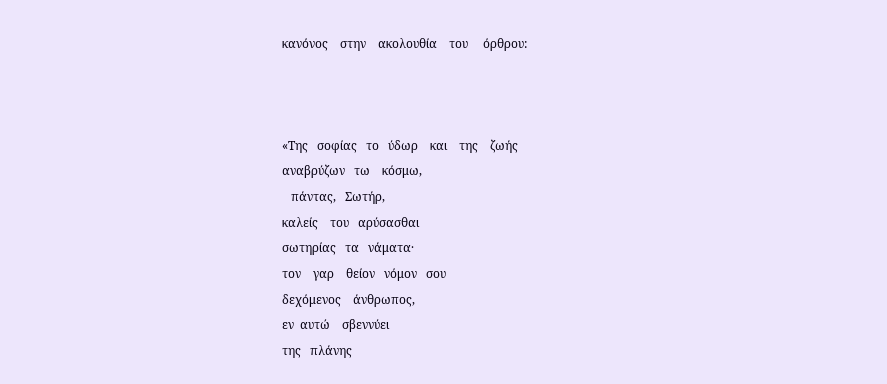κανόνος    στην    ακολουθία    του     όρθρου:



«Της   σοφίας   το   ύδωρ    και    της    ζωής
αναβρύζων   τω    κόσμω,
   πάντας,   Σωτήρ,
καλείς    του   αρύσασθαι
σωτηρίας   τα   νάματα·
τον    γαρ    θείον   νόμον   σου
δεχόμενος    άνθρωπος,
εν  αυτώ    σβεννύει
της   πλάνης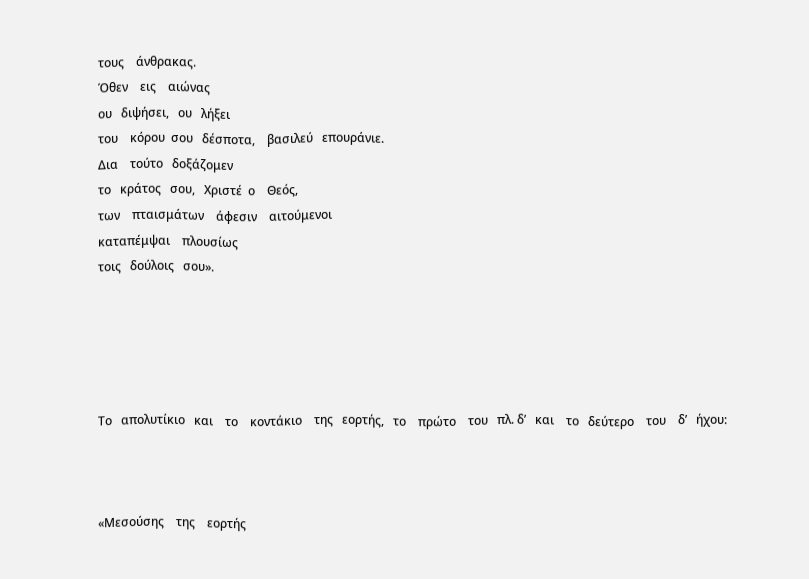τους    άνθρακας.
Όθεν    εις    αιώνας
ου   διψήσει,   ου   λήξει
του    κόρου  σου   δέσποτα,    βασιλεύ   επουράνιε.
Δια    τούτο   δοξάζομεν
το   κράτος   σου,   Χριστέ  ο    Θεός,
των    πταισμάτων    άφεσιν    αιτούμενοι
καταπέμψαι    πλουσίως
τοις   δούλοις   σου».





Το   απολυτίκιο   και    το    κοντάκιο    της   εορτής,   το    πρώτο    του   πλ. δ’   και    το   δεύτερο    του    δ’   ήχου:



«Μεσούσης    της    εορτής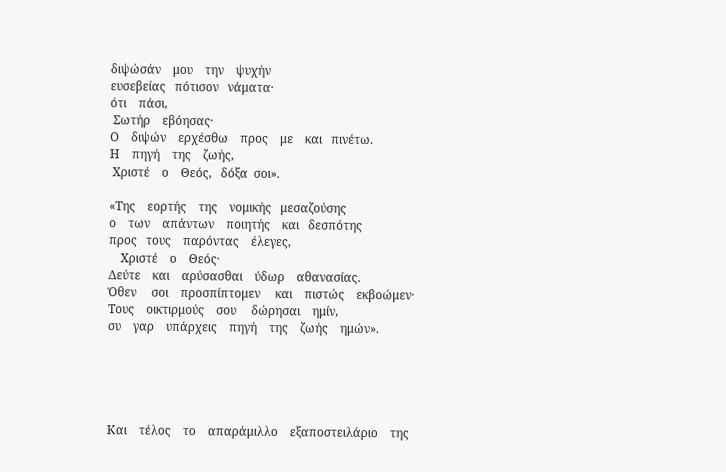διψώσάν    μου    την    ψυχήν
ευσεβείας   πότισον   νάματα·
ότι    πάσι,
 Σωτήρ    εβόησας·
Ο    διψών    ερχέσθω    προς    με    και   πινέτω.
Η    πηγή    της    ζωής,
 Χριστέ    ο    Θεός,   δόξα  σοι».

«Της    εορτής    της    νομικής   μεσαζούσης
ο    των    απάντων    ποιητής    και   δεσπότης
προς   τους    παρόντας    έλεγες,
    Χριστέ    ο    Θεός·
Δεύτε    και    αρύσασθαι    ύδωρ    αθανασίας.
Όθεν     σοι    προσπίπτομεν     και    πιστώς    εκβοώμεν·
Τους    οικτιρμούς    σου     δώρησαι    ημίν,
συ    γαρ    υπάρχεις    πηγή    της    ζωής    ημών».





Και    τέλος    το    απαράμιλλο    εξαποστειλάριο    της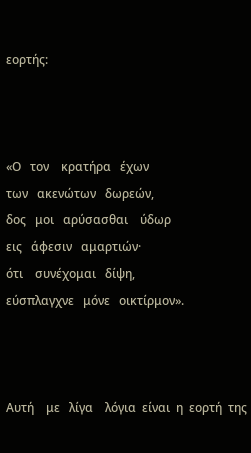εορτής:



«Ο   τον    κρατήρα   έχων
των   ακενώτων   δωρεών,
δος   μοι   αρύσασθαι    ύδωρ
εις   άφεσιν   αμαρτιών·
ότι    συνέχομαι   δίψη,
εύσπλαγχνε   μόνε   οικτίρμον».



Αυτή    με   λίγα    λόγια  είναι  η  εορτή  της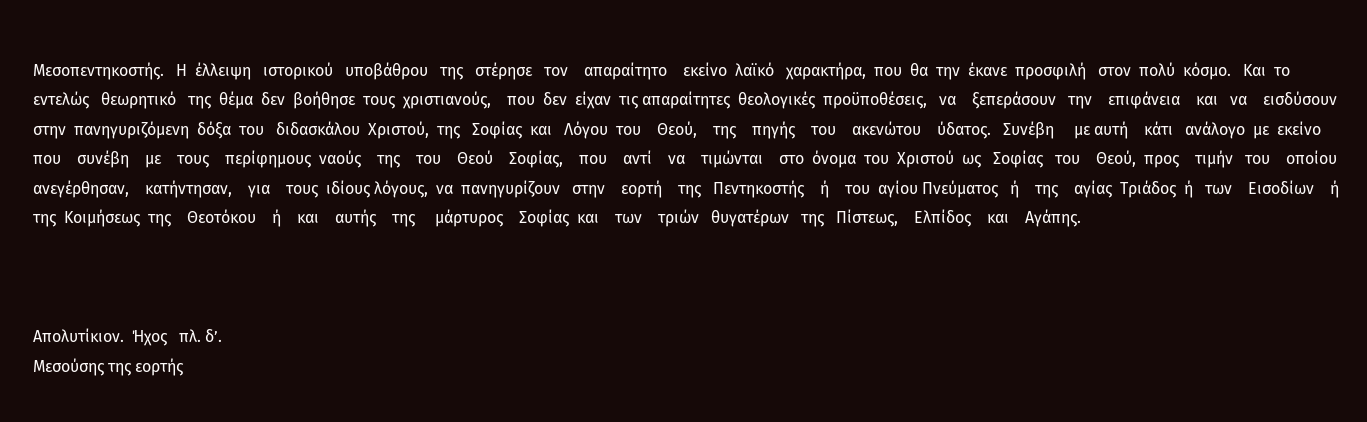Μεσοπεντηκοστής.   Η  έλλειψη   ιστορικού   υποβάθρου   της   στέρησε   τον    απαραίτητο    εκείνο  λαϊκό   χαρακτήρα,  που  θα  την  έκανε  προσφιλή   στον  πολύ  κόσμο.   Και  το  εντελώς   θεωρητικό   της  θέμα  δεν  βοήθησε  τους  χριστιανούς,    που  δεν  είχαν  τις απαραίτητες  θεολογικές  προϋποθέσεις,   να    ξεπεράσουν   την    επιφάνεια    και   να    εισδύσουν  στην  πανηγυριζόμενη  δόξα  του   διδασκάλου  Χριστού,  της   Σοφίας  και   Λόγου  του    Θεού,    της    πηγής    του    ακενώτου    ύδατος.   Συνέβη     με αυτή    κάτι   ανάλογο  με  εκείνο   που    συνέβη    με    τους    περίφημους  ναούς    της    του    Θεού    Σοφίας,    που    αντί    να    τιμώνται    στο  όνομα  του  Χριστού  ως   Σοφίας   του    Θεού,  προς    τιμήν   του    οποίου  ανεγέρθησαν,    κατήντησαν,    για    τους  ιδίους λόγους,  να  πανηγυρίζουν   στην    εορτή    της   Πεντηκοστής    ή    του  αγίου Πνεύματος   ή    της    αγίας  Τριάδος  ή   των    Εισοδίων    ή   της  Κοιμήσεως  της    Θεοτόκου    ή    και    αυτής    της     μάρτυρος    Σοφίας  και    των    τριών   θυγατέρων   της   Πίστεως,    Ελπίδος    και    Αγάπης.



Απολυτίκιον.  Ήχος   πλ. δ’.
Μεσούσης της εορτής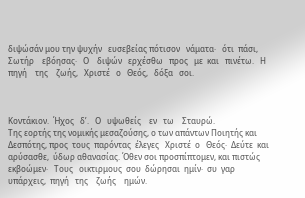διψώσάν μου την ψυχήν   ευσεβείας πότισον   νάματα·   ότι  πάσι,   Σωτήρ    εβόησας·   Ο    διψών   ερχέσθω   προς   με  και   πινέτω.   Η    πηγή    της    ζωής,   Χριστέ   ο   Θεός,   δόξα   σοι.



Κοντάκιον.  Ήχος   δ’.   Ο   υψωθείς    εν   τω    Σταυρώ.
Της εορτής της νομικής μεσαζούσης, ο των απάντων Ποιητής και Δεσπότης, προς  τους  παρόντας  έλεγες   Χριστέ  ο   Θεός·  Δεύτε  και  αρύσασθε,  ύδωρ αθανασίας. Όθεν σοι προσπίπτομεν, και πιστώς   εκβοώμεν·   Τους   οικτιρμους  σου  δώρησαι  ημίν·  συ  γαρ  υπάρχεις,  πηγή   της    ζωής    ημών.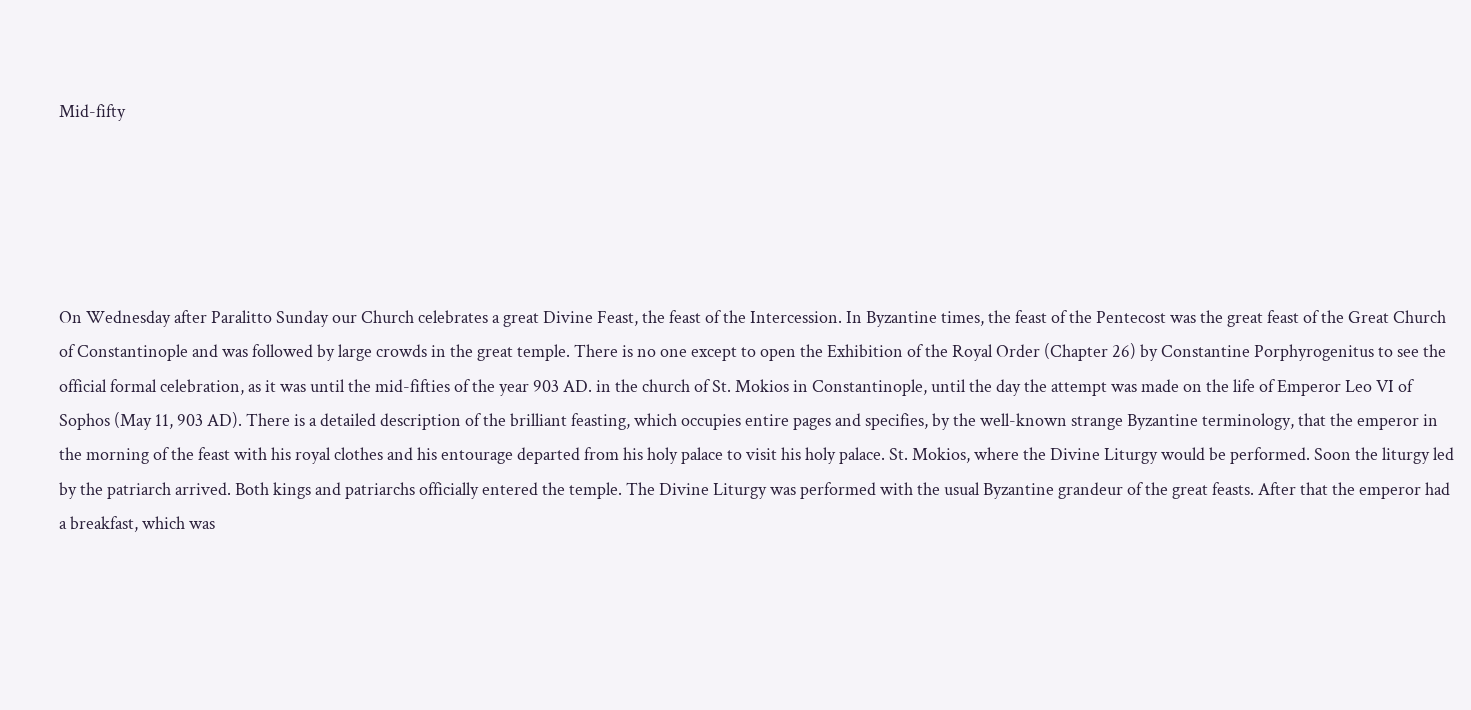Mid-fifty





On Wednesday after Paralitto Sunday our Church celebrates a great Divine Feast, the feast of the Intercession. In Byzantine times, the feast of the Pentecost was the great feast of the Great Church of Constantinople and was followed by large crowds in the great temple. There is no one except to open the Exhibition of the Royal Order (Chapter 26) by Constantine Porphyrogenitus to see the official formal celebration, as it was until the mid-fifties of the year 903 AD. in the church of St. Mokios in Constantinople, until the day the attempt was made on the life of Emperor Leo VI of Sophos (May 11, 903 AD). There is a detailed description of the brilliant feasting, which occupies entire pages and specifies, by the well-known strange Byzantine terminology, that the emperor in the morning of the feast with his royal clothes and his entourage departed from his holy palace to visit his holy palace. St. Mokios, where the Divine Liturgy would be performed. Soon the liturgy led by the patriarch arrived. Both kings and patriarchs officially entered the temple. The Divine Liturgy was performed with the usual Byzantine grandeur of the great feasts. After that the emperor had a breakfast, which was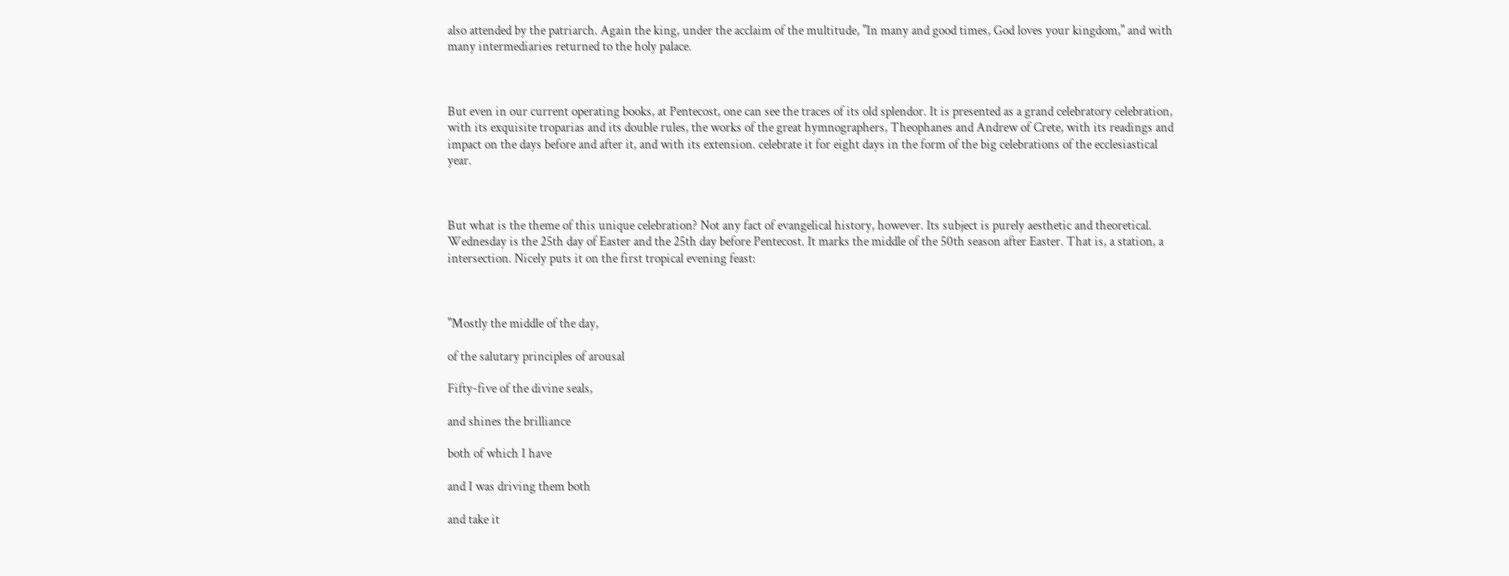also attended by the patriarch. Again the king, under the acclaim of the multitude, "In many and good times, God loves your kingdom," and with many intermediaries returned to the holy palace.



But even in our current operating books, at Pentecost, one can see the traces of its old splendor. It is presented as a grand celebratory celebration, with its exquisite troparias and its double rules, the works of the great hymnographers, Theophanes and Andrew of Crete, with its readings and impact on the days before and after it, and with its extension. celebrate it for eight days in the form of the big celebrations of the ecclesiastical year.



But what is the theme of this unique celebration? Not any fact of evangelical history, however. Its subject is purely aesthetic and theoretical. Wednesday is the 25th day of Easter and the 25th day before Pentecost. It marks the middle of the 50th season after Easter. That is, a station, a intersection. Nicely puts it on the first tropical evening feast:



"Mostly the middle of the day,

of the salutary principles of arousal

Fifty-five of the divine seals,

and shines the brilliance

both of which I have

and I was driving them both

and take it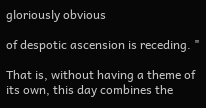gloriously obvious

of despotic ascension is receding. "

That is, without having a theme of its own, this day combines the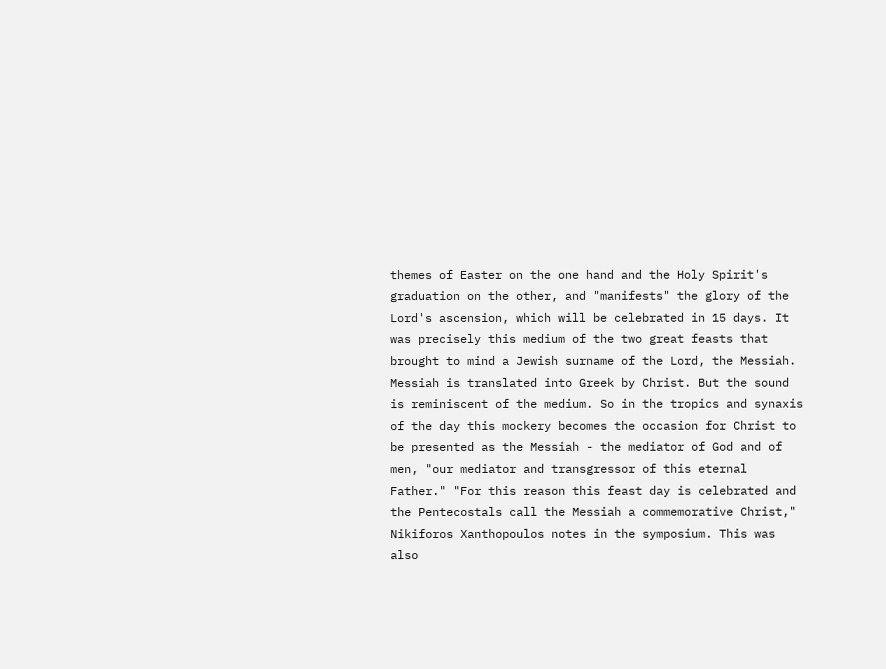themes of Easter on the one hand and the Holy Spirit's graduation on the other, and "manifests" the glory of the Lord's ascension, which will be celebrated in 15 days. It was precisely this medium of the two great feasts that brought to mind a Jewish surname of the Lord, the Messiah. Messiah is translated into Greek by Christ. But the sound is reminiscent of the medium. So in the tropics and synaxis of the day this mockery becomes the occasion for Christ to be presented as the Messiah - the mediator of God and of men, "our mediator and transgressor of this eternal Father." "For this reason this feast day is celebrated and the Pentecostals call the Messiah a commemorative Christ," Nikiforos Xanthopoulos notes in the symposium. This was also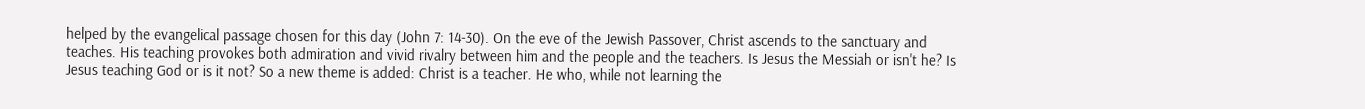helped by the evangelical passage chosen for this day (John 7: 14-30). On the eve of the Jewish Passover, Christ ascends to the sanctuary and teaches. His teaching provokes both admiration and vivid rivalry between him and the people and the teachers. Is Jesus the Messiah or isn't he? Is Jesus teaching God or is it not? So a new theme is added: Christ is a teacher. He who, while not learning the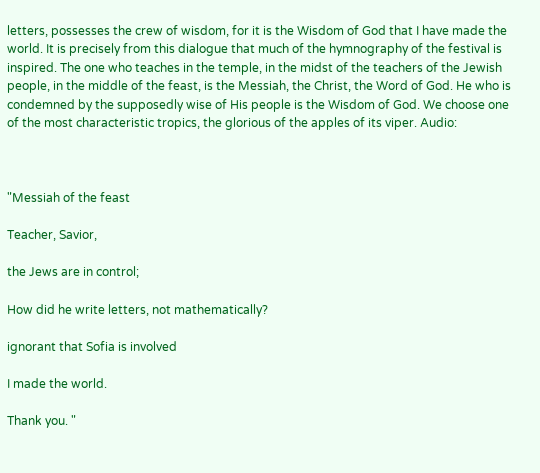letters, possesses the crew of wisdom, for it is the Wisdom of God that I have made the world. It is precisely from this dialogue that much of the hymnography of the festival is inspired. The one who teaches in the temple, in the midst of the teachers of the Jewish people, in the middle of the feast, is the Messiah, the Christ, the Word of God. He who is condemned by the supposedly wise of His people is the Wisdom of God. We choose one of the most characteristic tropics, the glorious of the apples of its viper. Audio:



"Messiah of the feast

Teacher, Savior,

the Jews are in control;

How did he write letters, not mathematically?

ignorant that Sofia is involved

I made the world.

Thank you. "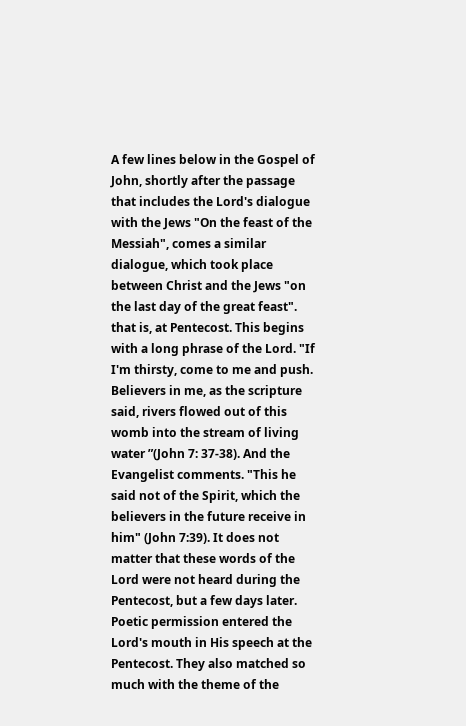A few lines below in the Gospel of John, shortly after the passage that includes the Lord's dialogue with the Jews "On the feast of the Messiah", comes a similar dialogue, which took place between Christ and the Jews "on the last day of the great feast". that is, at Pentecost. This begins with a long phrase of the Lord. "If I'm thirsty, come to me and push. Believers in me, as the scripture said, rivers flowed out of this womb into the stream of living water ”(John 7: 37-38). And the Evangelist comments. "This he said not of the Spirit, which the believers in the future receive in him" (John 7:39). It does not matter that these words of the Lord were not heard during the Pentecost, but a few days later. Poetic permission entered the Lord's mouth in His speech at the Pentecost. They also matched so much with the theme of the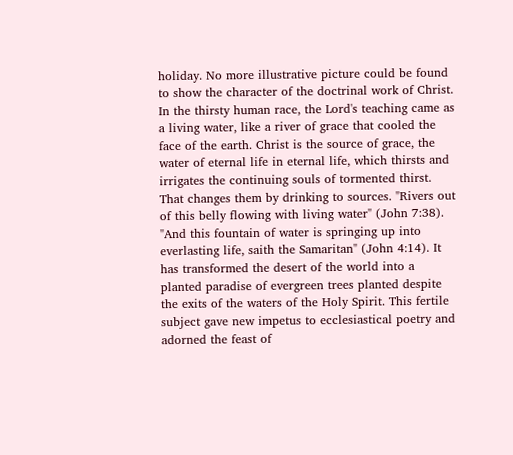holiday. No more illustrative picture could be found to show the character of the doctrinal work of Christ. In the thirsty human race, the Lord's teaching came as a living water, like a river of grace that cooled the face of the earth. Christ is the source of grace, the water of eternal life in eternal life, which thirsts and irrigates the continuing souls of tormented thirst. That changes them by drinking to sources. "Rivers out of this belly flowing with living water" (John 7:38). "And this fountain of water is springing up into everlasting life, saith the Samaritan" (John 4:14). It has transformed the desert of the world into a planted paradise of evergreen trees planted despite the exits of the waters of the Holy Spirit. This fertile subject gave new impetus to ecclesiastical poetry and adorned the feast of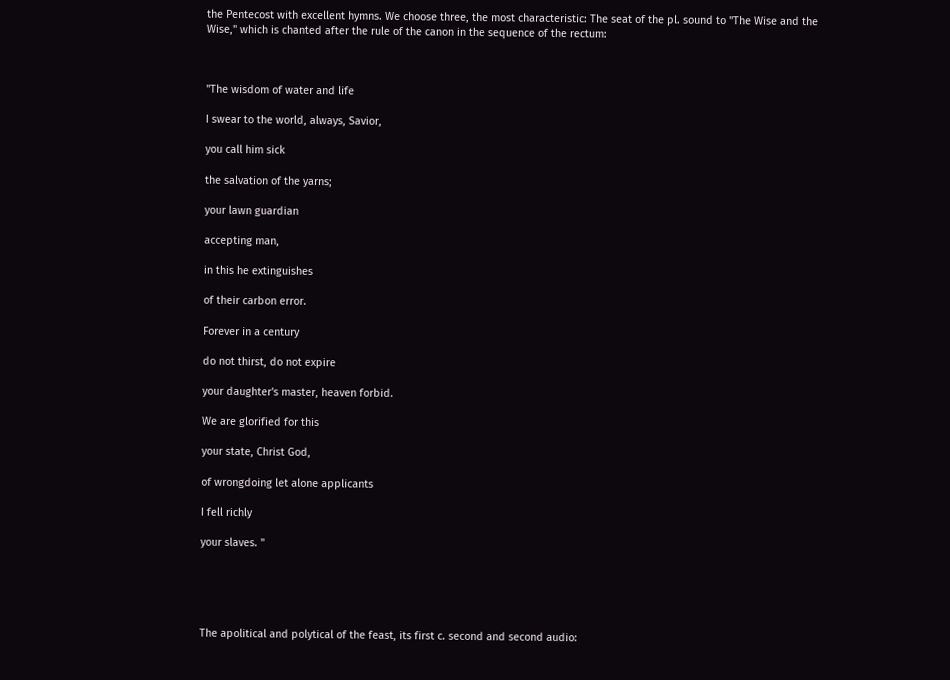the Pentecost with excellent hymns. We choose three, the most characteristic: The seat of the pl. sound to "The Wise and the Wise," which is chanted after the rule of the canon in the sequence of the rectum:



"The wisdom of water and life

I swear to the world, always, Savior,

you call him sick

the salvation of the yarns;

your lawn guardian

accepting man,

in this he extinguishes

of their carbon error.

Forever in a century

do not thirst, do not expire

your daughter's master, heaven forbid.

We are glorified for this

your state, Christ God,

of wrongdoing let alone applicants

I fell richly

your slaves. "





The apolitical and polytical of the feast, its first c. second and second audio: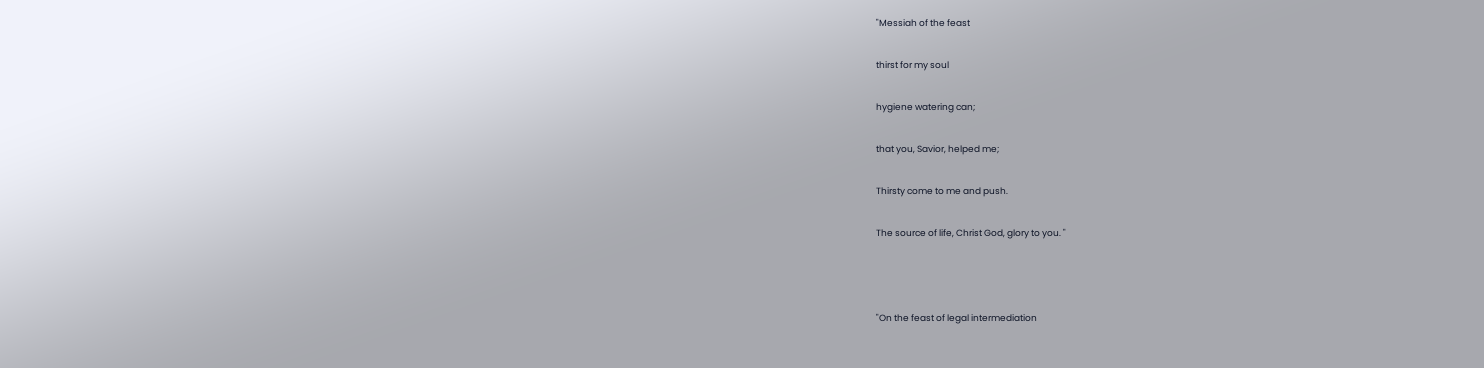"Messiah of the feast

thirst for my soul

hygiene watering can;

that you, Savior, helped me;

Thirsty come to me and push.

The source of life, Christ God, glory to you. "



"On the feast of legal intermediation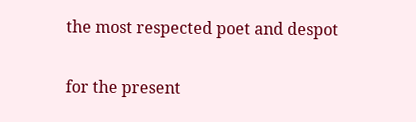the most respected poet and despot

for the present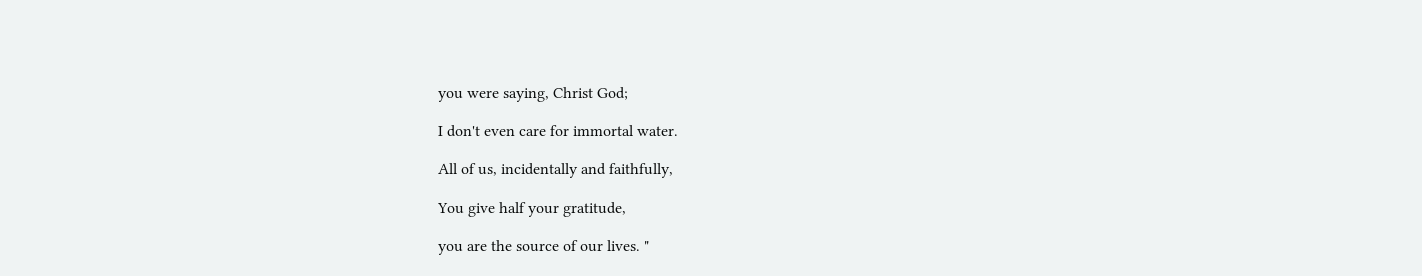you were saying, Christ God;

I don't even care for immortal water.

All of us, incidentally and faithfully,

You give half your gratitude,

you are the source of our lives. "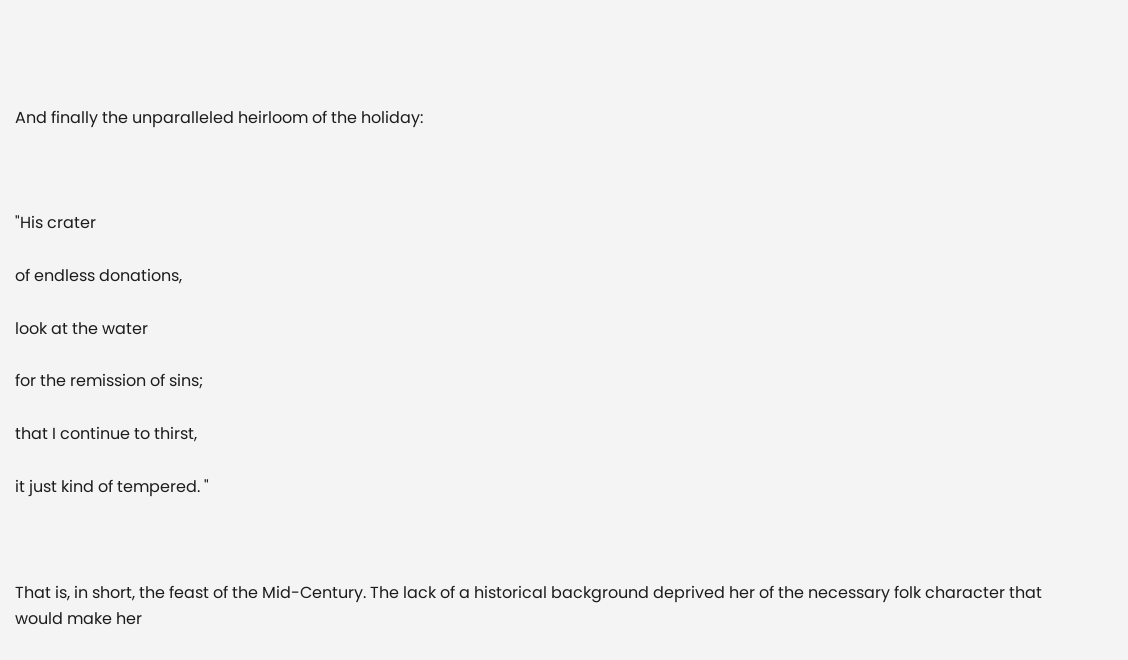And finally the unparalleled heirloom of the holiday:



"His crater

of endless donations,

look at the water

for the remission of sins;

that I continue to thirst,

it just kind of tempered. "



That is, in short, the feast of the Mid-Century. The lack of a historical background deprived her of the necessary folk character that would make her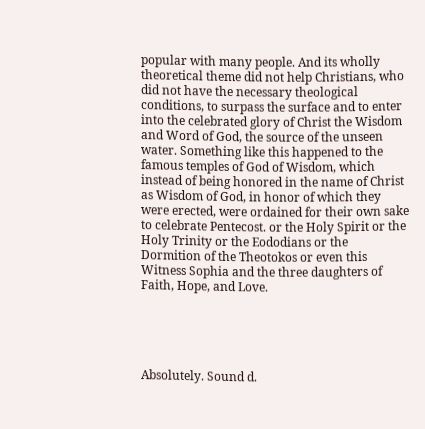popular with many people. And its wholly theoretical theme did not help Christians, who did not have the necessary theological conditions, to surpass the surface and to enter into the celebrated glory of Christ the Wisdom and Word of God, the source of the unseen water. Something like this happened to the famous temples of God of Wisdom, which instead of being honored in the name of Christ as Wisdom of God, in honor of which they were erected, were ordained for their own sake to celebrate Pentecost. or the Holy Spirit or the Holy Trinity or the Eododians or the Dormition of the Theotokos or even this Witness Sophia and the three daughters of Faith, Hope, and Love.





Absolutely. Sound d.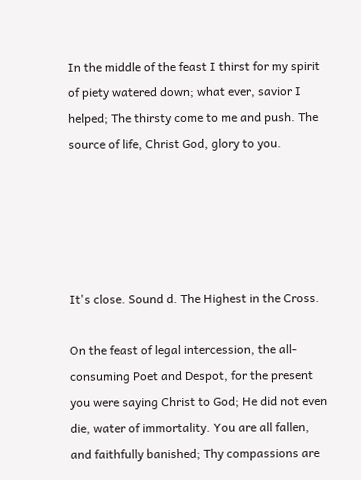In the middle of the feast I thirst for my spirit of piety watered down; what ever, savior I helped; The thirsty come to me and push. The source of life, Christ God, glory to you.





It's close. Sound d. The Highest in the Cross.

On the feast of legal intercession, the all-consuming Poet and Despot, for the present you were saying Christ to God; He did not even die, water of immortality. You are all fallen, and faithfully banished; Thy compassions are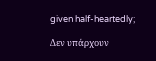given half-heartedly;

Δεν υπάρχουν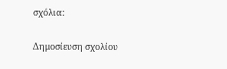σχόλια:

Δημοσίευση σχολίου